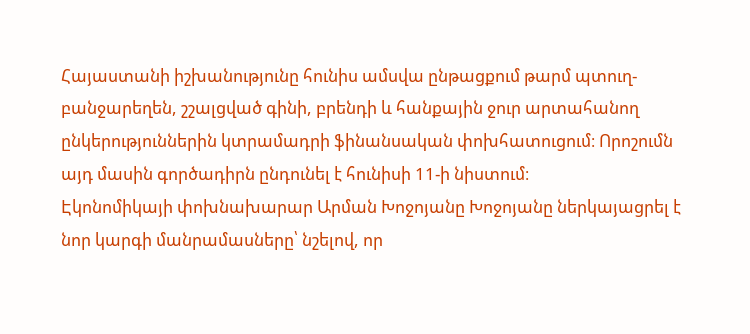Հայաստանի իշխանությունը հունիս ամսվա ընթացքում թարմ պտուղ-բանջարեղեն, շշալցված գինի, բրենդի և հանքային ջուր արտահանող ընկերություններին կտրամադրի ֆինանսական փոխհատուցում։ Որոշումն այդ մասին գործադիրն ընդունել է հունիսի 11-ի նիստում։
Էկոնոմիկայի փոխնախարար Արման Խոջոյանը Խոջոյանը ներկայացրել է նոր կարգի մանրամասները՝ նշելով, որ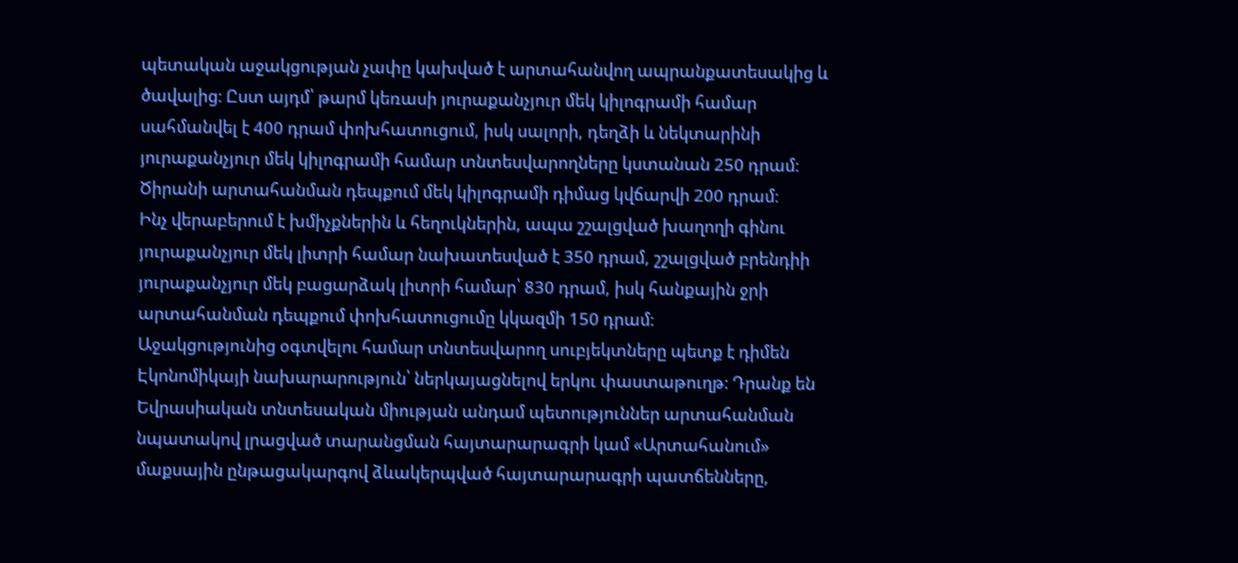պետական աջակցության չափը կախված է արտահանվող ապրանքատեսակից և ծավալից։ Ըստ այդմ՝ թարմ կեռասի յուրաքանչյուր մեկ կիլոգրամի համար սահմանվել է 400 դրամ փոխհատուցում, իսկ սալորի, դեղձի և նեկտարինի յուրաքանչյուր մեկ կիլոգրամի համար տնտեսվարողները կստանան 250 դրամ։ Ծիրանի արտահանման դեպքում մեկ կիլոգրամի դիմաց կվճարվի 200 դրամ։
Ինչ վերաբերում է խմիչքներին և հեղուկներին, ապա շշալցված խաղողի գինու յուրաքանչյուր մեկ լիտրի համար նախատեսված է 350 դրամ, շշալցված բրենդիի յուրաքանչյուր մեկ բացարձակ լիտրի համար՝ 830 դրամ, իսկ հանքային ջրի արտահանման դեպքում փոխհատուցումը կկազմի 150 դրամ։
Աջակցությունից օգտվելու համար տնտեսվարող սուբյեկտները պետք է դիմեն Էկոնոմիկայի նախարարություն՝ ներկայացնելով երկու փաստաթուղթ։ Դրանք են Եվրասիական տնտեսական միության անդամ պետություններ արտահանման նպատակով լրացված տարանցման հայտարարագրի կամ «Արտահանում» մաքսային ընթացակարգով ձևակերպված հայտարարագրի պատճենները,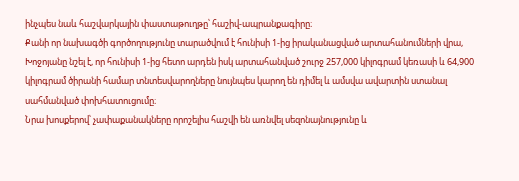ինչպես նաև հաշվարկային փաստաթուղթը՝ հաշիվ-ապրանքագիրը։
Քանի որ նախագծի գործողությունը տարածվում է հունիսի 1-ից իրականացված արտահանումների վրա, Խոջոյանը նշել է, որ հունիսի 1-ից հետո արդեն իսկ արտահանված շուրջ 257,000 կիլոգրամ կեռասի և 64,900 կիլոգրամ ծիրանի համար տնտեսվարողները նույնպես կարող են դիմել և ամսվա ավարտին ստանալ սահմանված փոխհատուցումը։
Նրա խոսքերով՝ չափաքանակները որոշելիս հաշվի են առնվել սեզոնայնությունը և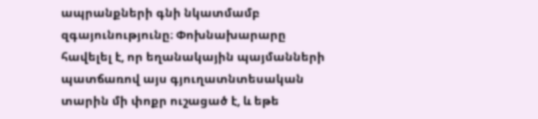ապրանքների գնի նկատմամբ զգայունությունը։ Փոխնախարարը հավելել է, որ եղանակային պայմանների պատճառով այս գյուղատնտեսական տարին մի փոքր ուշացած է, և եթե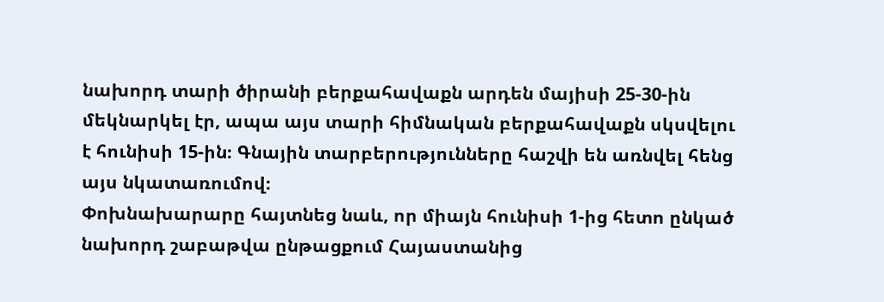նախորդ տարի ծիրանի բերքահավաքն արդեն մայիսի 25-30-ին մեկնարկել էր, ապա այս տարի հիմնական բերքահավաքն սկսվելու է հունիսի 15-ին։ Գնային տարբերությունները հաշվի են առնվել հենց այս նկատառումով։
Փոխնախարարը հայտնեց նաև, որ միայն հունիսի 1-ից հետո ընկած նախորդ շաբաթվա ընթացքում Հայաստանից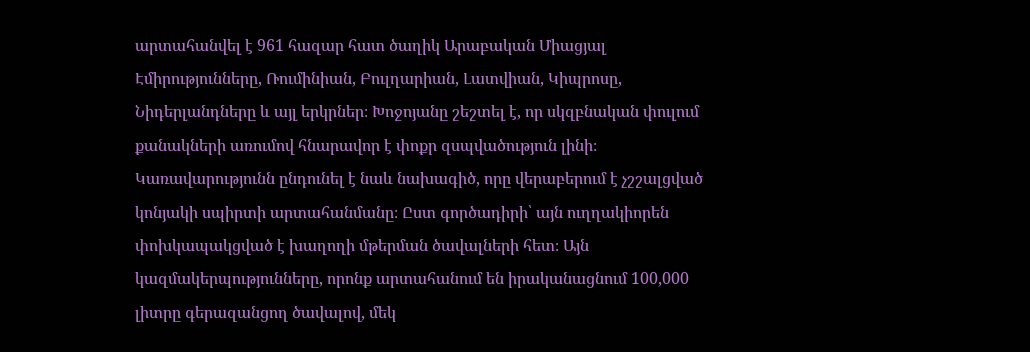արտահանվել է 961 հազար հատ ծաղիկ Արաբական Միացյալ Էմիրությունները, Ռումինիան, Բուլղարիան, Լատվիան, Կիպրոսը, Նիդերլանդները և այլ երկրներ։ Խոջոյանը շեշտել է, որ սկզբնական փուլում քանակների առումով հնարավոր է փոքր զսպվածություն լինի։
Կառավարությունն ընդունել է նաև նախագիծ, որը վերաբերում է չշշալցված կոնյակի սպիրտի արտահանմանը։ Ըստ գործադիրի՝ այն ուղղակիորեն փոխկապակցված է խաղողի մթերման ծավալների հետ։ Այն կազմակերպությունները, որոնք արտահանում են իրականացնում 100,000 լիտրը գերազանցող ծավալով, մեկ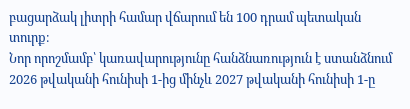բացարձակ լիտրի համար վճարում են 100 դրամ պետական տուրք։
Նոր որոշմամբ՝ կառավարությունը հանձնառություն է ստանձնում 2026 թվականի հունիսի 1-ից մինչև 2027 թվականի հունիսի 1-ը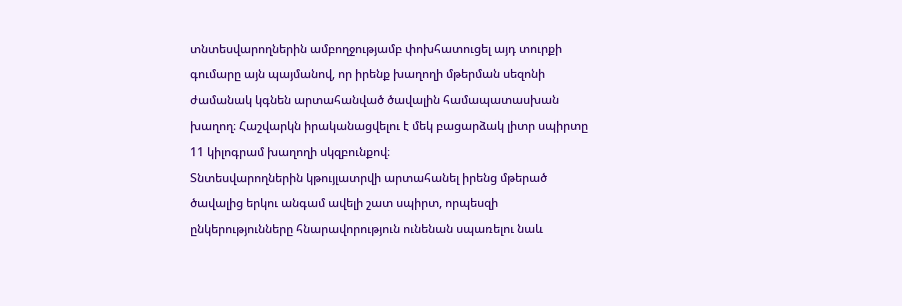տնտեսվարողներին ամբողջությամբ փոխհատուցել այդ տուրքի գումարը այն պայմանով, որ իրենք խաղողի մթերման սեզոնի ժամանակ կգնեն արտահանված ծավալին համապատասխան խաղող։ Հաշվարկն իրականացվելու է մեկ բացարձակ լիտր սպիրտը 11 կիլոգրամ խաղողի սկզբունքով։
Տնտեսվարողներին կթույլատրվի արտահանել իրենց մթերած ծավալից երկու անգամ ավելի շատ սպիրտ, որպեսզի ընկերությունները հնարավորություն ունենան սպառելու նաև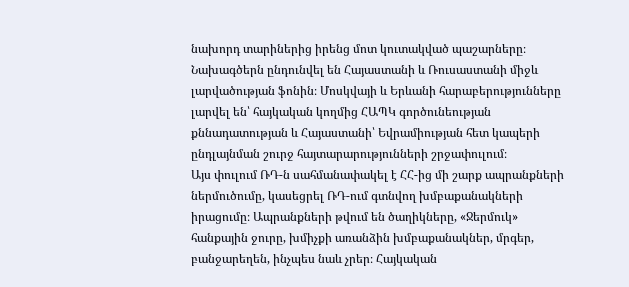նախորդ տարիներից իրենց մոտ կուտակված պաշարները։
Նախագծերն ընդունվել են Հայաստանի և Ռուսաստանի միջև լարվածության ֆոնին։ Մոսկվայի և Երևանի հարաբերությունները լարվել են՝ հայկական կողմից ՀԱՊԿ գործունեության քննադատության և Հայաստանի՝ Եվրամիության հետ կապերի ընդլայնման շուրջ հայտարարությունների շրջափուլում։
Այս փուլում ՌԴ-ն սահմանափակել է ՀՀ-ից մի շարք ապրանքների ներմուծումը, կասեցրել ՌԴ-ում գտնվող խմբաքանակների իրացումը։ Ապրանքների թվում են ծաղիկները, «Ջերմուկ» հանքային ջուրը, խմիչքի առանձին խմբաքանակներ, մրգեր, բանջարեղեն, ինչպես նաև չրեր։ Հայկական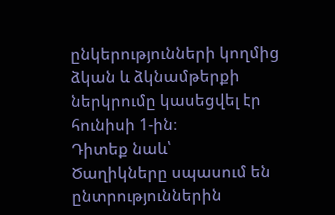ընկերությունների կողմից ձկան և ձկնամթերքի ներկրումը կասեցվել էր հունիսի 1-ին։
Դիտեք նաև՝
Ծաղիկները սպասում են ընտրություններին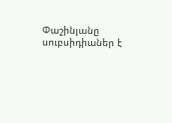Փաշինյանը սուբսիդիաներ է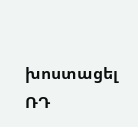խոստացել ՌԴ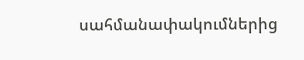սահմանափակումներից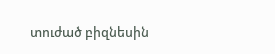տուժած բիզնեսին